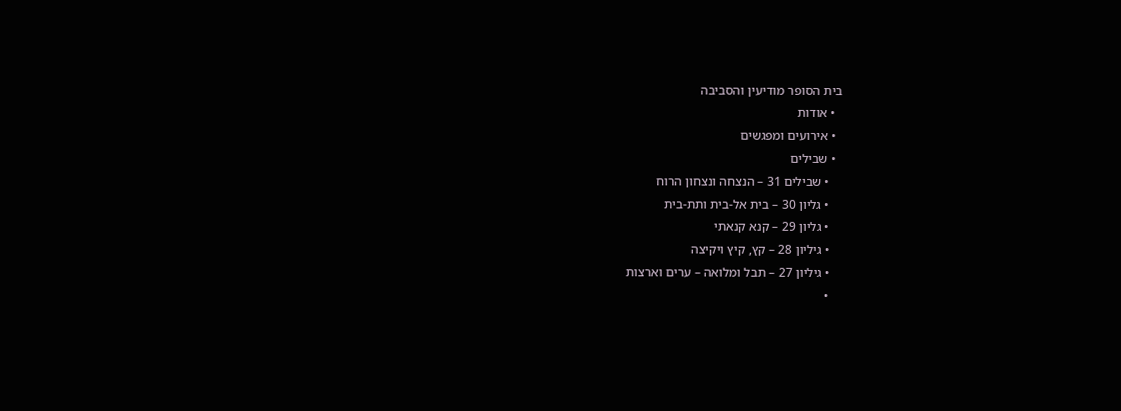בית הסופר מודיעין והסביבה
  • אודות
  • אירועים ומפגשים
  • שבילים
    • שבילים 31 – הנצחה ונצחון הרוח
    • גליון 30 – בית אל-בית ותת-בית
    • גליון 29 – קנא קנאתי
    • גיליון 28 – קץ, קיץ ויקיצה
    • גיליון 27 – תבל ומלואה – ערים וארצות
    •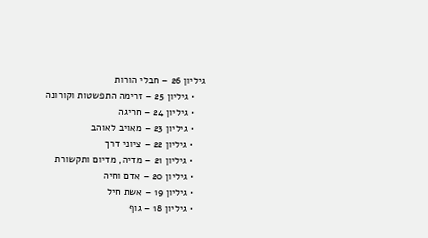גיליון 26 – חבלי הורות
    • גיליון 25 – זרימה התפשטות וקורונה
    • גיליון 24 – חריגה
    • גיליון 23 – מאויב לאוהב
    • גיליון 22 – ציוני דרך
    • גיליון 21 – מדיה, מדיום ותקשורת
    • גיליון 20 – אדם וחיה
    • גיליון 19 – אשת חיל
    • גיליון 18 – גוף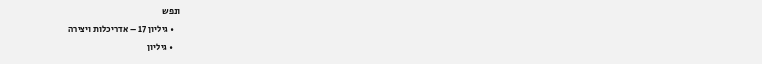ונפש
    • גיליון 17 – אדריכלות ויצירה
    • גיליון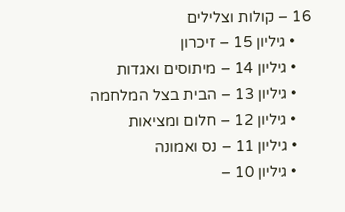16 – קולות וצלילים
    • גיליון 15 – זיכרון
    • גיליון 14 – מיתוסים ואגדות
    • גיליון 13 – הבית בצל המלחמה
    • גיליון 12 – חלום ומציאות
    • גיליון 11 – נס ואמונה
    • גיליון 10 –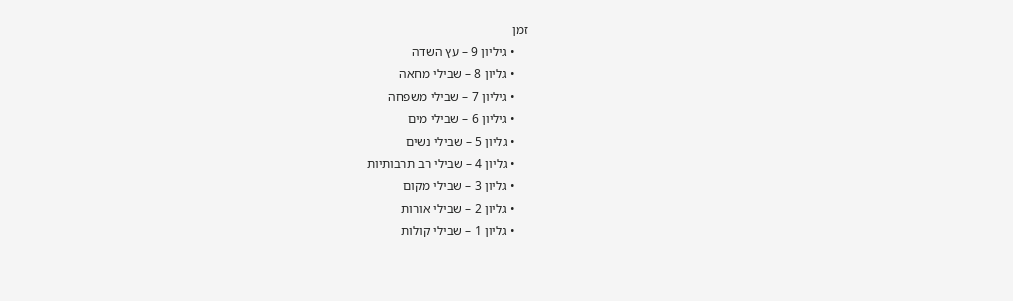זמן
    • גיליון 9 – עץ השדה
    • גליון 8 – שבילי מחאה
    • גיליון 7 – שבילי משפחה
    • גיליון 6 – שבילי מים
    • גליון 5 – שבילי נשים
    • גליון 4 – שבילי רב תרבותיות
    • גליון 3 – שבילי מקום
    • גליון 2 – שבילי אורות
    • גליון 1 – שבילי קולות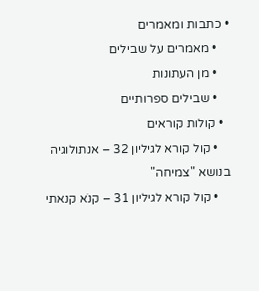• כתבות ומאמרים
    • מאמרים על שבילים
    • מן העתונות
    • שבילים ספרותיים
  • קולות קוראים
    • קול קורא לגיליון 32 – אנתולוגיה בנושא "צמיחה"
    • קול קורא לגיליון 31 – קנֹא קנאתי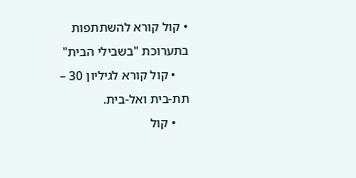• קול קורא להשתתפות בתערוכת "בשבילי הבית"
    • קול קורא לגיליון 30 – תת-בית ואל-בית.
    • קול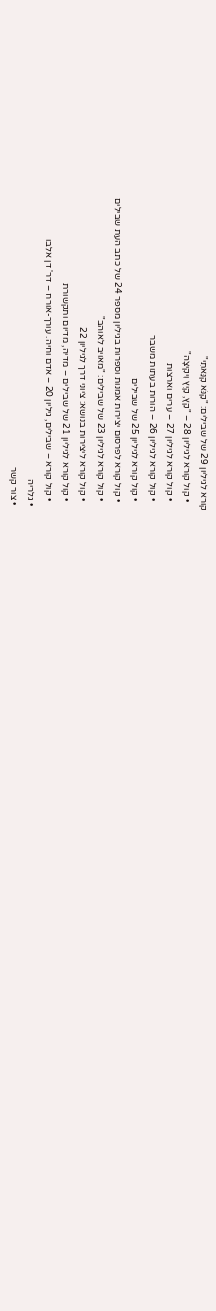קורא לגיליון 29 של שבילים: "קַנֹּא קִנֵּאתִי"
    • קול קורא לגיליון 28 – "קֵץ, קַיִץ וִיקִיצָה"
    • קול קורא לגיליון 27 – ערים וארצות
    • קול קורא לגיליון 26 – הורות בעתות משבר
    • קול קורא לגיליון 25 של שבילים
    • קול קורא לפרסום יצירות אמנות וספרות בגיליון מספר 24 של כתב העת שבילים
    • קול קורא לגיליון 23 של שבילים: "מאויב לאוהב"
    • קול קורא ליצירות בנושא: ציוני דרך לגיליון 22
    • קול קורא לגיליון 21 של שבילים – מדיה, מדיום ותקשורת
    • קול קורא – שבילים, גיליון 20 – אדם וחיה. עורך-אורח – דר' דן אלבו
  • גלריה
  • צור קשר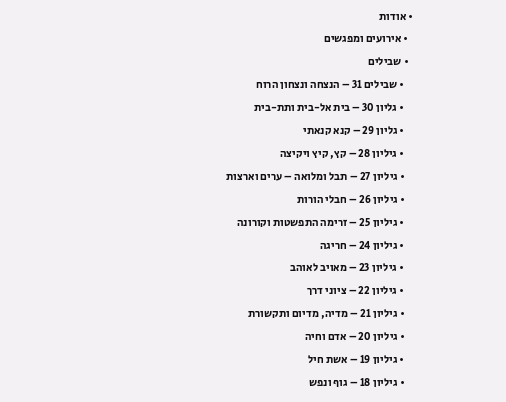• אודות
  • אירועים ומפגשים
  • שבילים
    • שבילים 31 – הנצחה ונצחון הרוח
    • גליון 30 – בית אל-בית ותת-בית
    • גליון 29 – קנא קנאתי
    • גיליון 28 – קץ, קיץ ויקיצה
    • גיליון 27 – תבל ומלואה – ערים וארצות
    • גיליון 26 – חבלי הורות
    • גיליון 25 – זרימה התפשטות וקורונה
    • גיליון 24 – חריגה
    • גיליון 23 – מאויב לאוהב
    • גיליון 22 – ציוני דרך
    • גיליון 21 – מדיה, מדיום ותקשורת
    • גיליון 20 – אדם וחיה
    • גיליון 19 – אשת חיל
    • גיליון 18 – גוף ונפש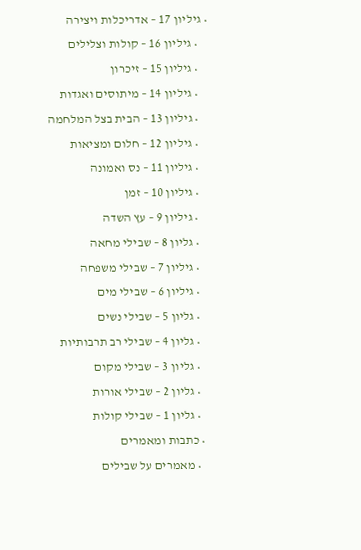• גיליון 17 – אדריכלות ויצירה
    • גיליון 16 – קולות וצלילים
    • גיליון 15 – זיכרון
    • גיליון 14 – מיתוסים ואגדות
    • גיליון 13 – הבית בצל המלחמה
    • גיליון 12 – חלום ומציאות
    • גיליון 11 – נס ואמונה
    • גיליון 10 – זמן
    • גיליון 9 – עץ השדה
    • גליון 8 – שבילי מחאה
    • גיליון 7 – שבילי משפחה
    • גיליון 6 – שבילי מים
    • גליון 5 – שבילי נשים
    • גליון 4 – שבילי רב תרבותיות
    • גליון 3 – שבילי מקום
    • גליון 2 – שבילי אורות
    • גליון 1 – שבילי קולות
  • כתבות ומאמרים
    • מאמרים על שבילים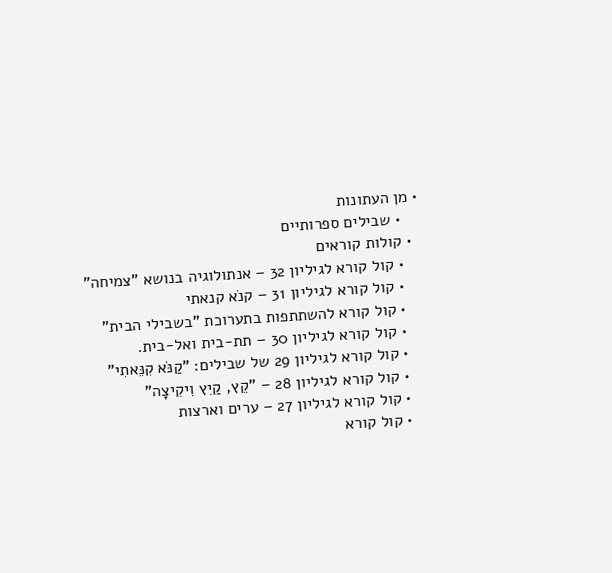• מן העתונות
    • שבילים ספרותיים
  • קולות קוראים
    • קול קורא לגיליון 32 – אנתולוגיה בנושא "צמיחה"
    • קול קורא לגיליון 31 – קנֹא קנאתי
    • קול קורא להשתתפות בתערוכת "בשבילי הבית"
    • קול קורא לגיליון 30 – תת-בית ואל-בית.
    • קול קורא לגיליון 29 של שבילים: "קַנֹּא קִנֵּאתִי"
    • קול קורא לגיליון 28 – "קֵץ, קַיִץ וִיקִיצָה"
    • קול קורא לגיליון 27 – ערים וארצות
    • קול קורא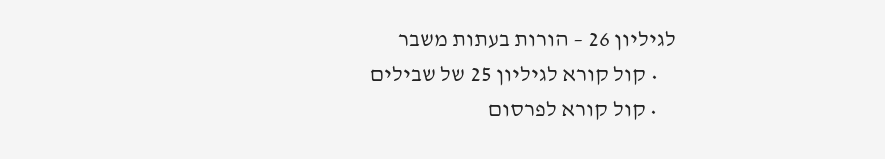לגיליון 26 – הורות בעתות משבר
    • קול קורא לגיליון 25 של שבילים
    • קול קורא לפרסום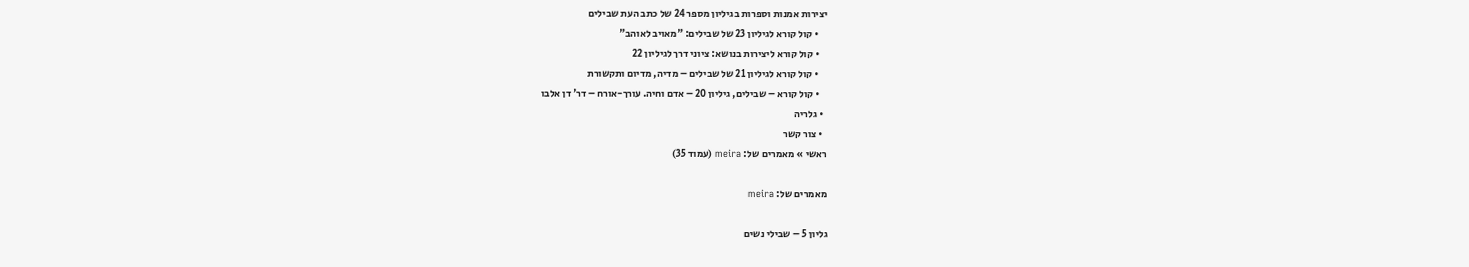יצירות אמנות וספרות בגיליון מספר 24 של כתב העת שבילים
    • קול קורא לגיליון 23 של שבילים: "מאויב לאוהב"
    • קול קורא ליצירות בנושא: ציוני דרך לגיליון 22
    • קול קורא לגיליון 21 של שבילים – מדיה, מדיום ותקשורת
    • קול קורא – שבילים, גיליון 20 – אדם וחיה. עורך-אורח – דר' דן אלבו
  • גלריה
  • צור קשר
ראשי » מאמרים של: meira (עמוד 35)

מאמרים של: meira

גליון 5 – שבילי נשים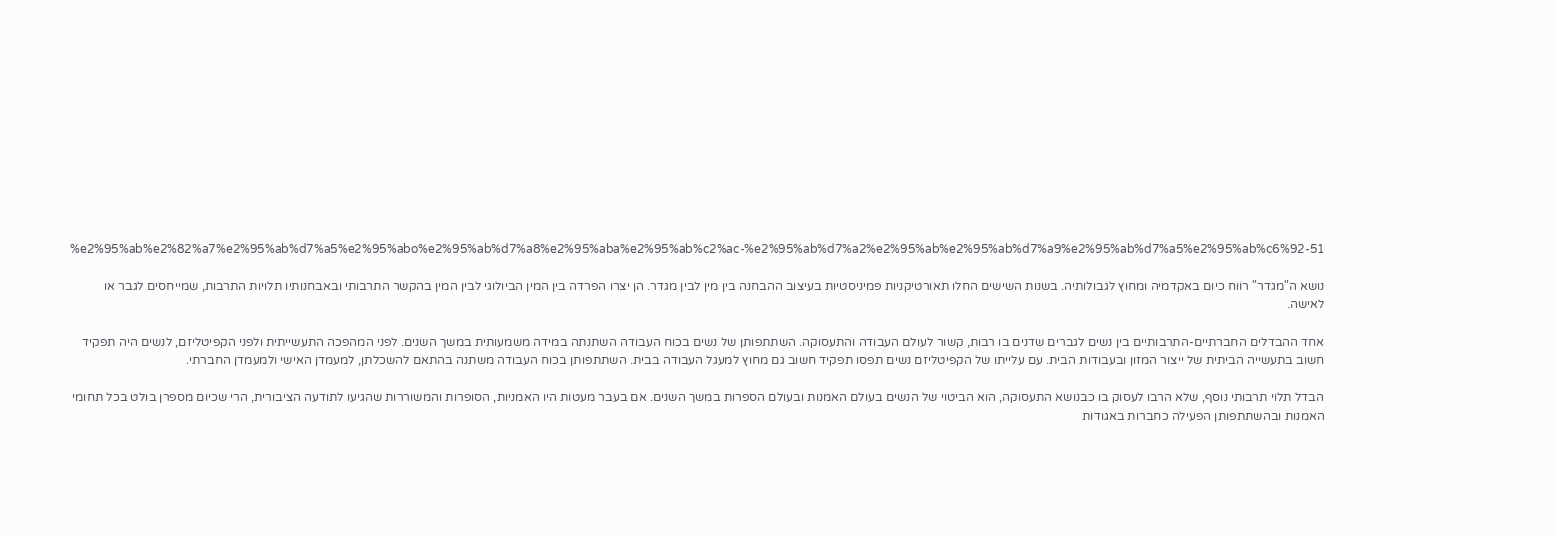%e2%95%ab%e2%82%a7%e2%95%ab%d7%a5%e2%95%abo%e2%95%ab%d7%a8%e2%95%aba%e2%95%ab%c2%ac-%e2%95%ab%d7%a2%e2%95%ab%e2%95%ab%d7%a9%e2%95%ab%d7%a5%e2%95%ab%c6%92-51

נושא ה"מגדר" רוֹוח כיום באקדמיה ומחוץ לגבולותיה. בשנות השישים החלו תאורטיקניות פמיניסטיות בעיצוב ההבחנה בין מין לבין מגדר. הן יצרו הפרדה בין המין הביולוגי לבין המין בהקשר התרבותי ובאבחנותיו תלויות התרבות, שמייחסים לגבר או לאישה.

אחד ההבדלים החברתיים-התרבותיים בין נשים לגברים שדנים בו רבות, קשור לעולם העבודה והתעסוקה. השתתפותן של נשים בכוח העבודה השתנתה במידה משמעותית במשך השנים. לפני המהפכה התעשייתית ולפני הקפיטליזם, לנשים היה תפקיד חשוב בתעשייה הביתית של ייצור המזון ובעבודות הבית. עם עלייתו של הקפיטליזם נשים תפסו תפקיד חשוב גם מחוץ למעגל העבודה בבית. השתתפותן בכוח העבודה משתנה בהתאם להשכלתן, למעמדן האישי ולמעמדן החברתי.

הבדל תלוי תרבותי נוסף, שלא הרבו לעסוק בו כבנושא התעסוקה, הוא הביטוי של הנשים בעולם האמנות ובעולם הספרות במשך השנים. אם בעבר מעטות היו האמניות, הסופרות והמשוררות שהגיעו לתודעה הציבורית, הרי שכיום מספרן בולט בכל תחומי האמנות ובהשתתפותן הפעילה כחברות באגודות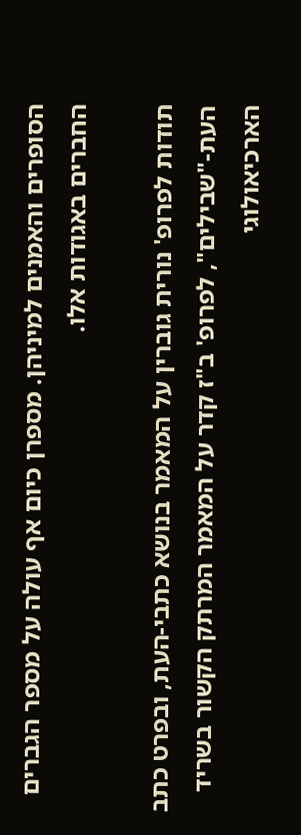הסופרים והאמנים למיניהן. מספרן כיום אף עולה על מספר הגברים החברים באגודות אלו.

תודות לפרופ' נורית גוברין על המאמר בנושא כתבי-העת, ובפרט כתב העת-"שבילים", לפרופ' ב"ז קדר על המאמר המרתק הקשור בשריד הארכיאולוגי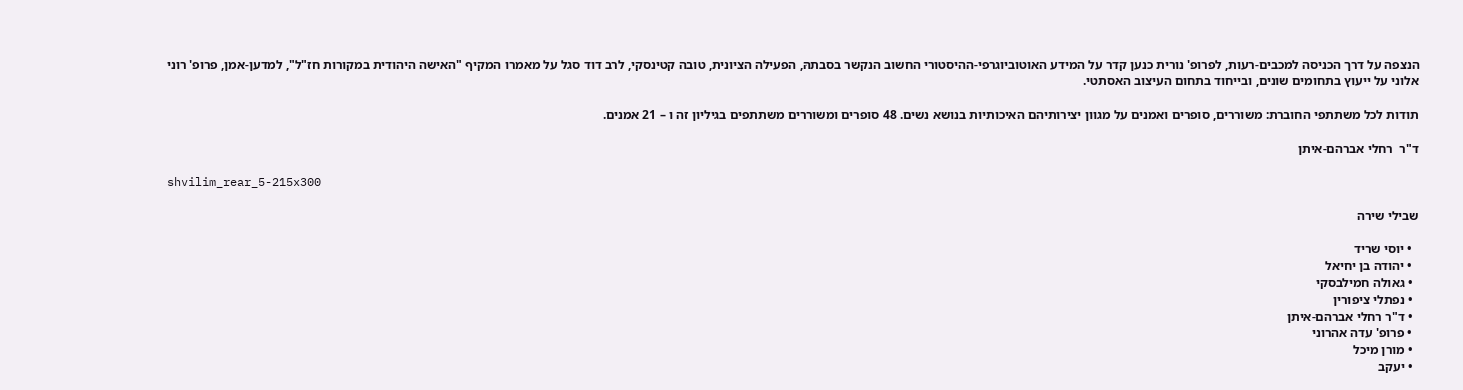הנצפה על דרך הכניסה למכבים-רעות, לפרופ' נורית כנען קדר על המידע האוטוביוגרפי-ההיסטורי החשוב הנקשר בסבתהּ, הפעילה הציונית, טובה קטינסקי, לרב דוד סגל על מאמרו המקיף "האישה היהודית במקורות חז"ל", למדען-אמן, פרופ' רוני אלוני על ייעוץ בתחומים שונים, ובייחוד בתחום העיצוב האסתטי.

תודות לכל משתתפי החוברת: משוררים, סופרים ואמנים על מגוון יצירותיהם האיכותיות בנושא נשים. 48 סופרים ומשוררים משתתפים בגיליון זה ו – 21 אמנים.

ד"ר  רחלי אברהם-איתן

shvilim_rear_5-215x300

שבילי שירה

  • יוסי שריד
  • יהודה בן יחיאל
  • גאולה חמילבסקי
  • נפתלי ציפורין
  • ד"ר רחלי אברהם-איתן
  • פרופ' עדה אהרוני
  • מורן מיכל
  • יעקב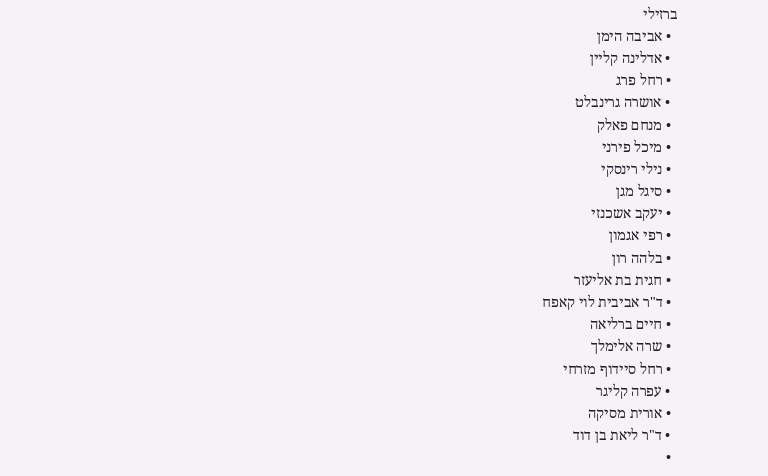ברזילי
  • אביבה הימן
  • אדלינה קליין
  • רחל פרג
  • אושרה גרינבלט
  • מנחם פאלק
  • מיכל פירני
  • נילי רינסקי
  • סיגל מגן
  • יעקב אשכנזי
  • רפי אגמון
  • בלהה רון
  • חגית בת אליעזר
  • ד"ר אביבית לוי קאפח
  • חיים ברליאה
  • שרה אלימלך
  • רחל סיידוף מזרחי
  • עפרה קליגר
  • אורית מסיקה
  • ד"ר ליאת בן דוד
  •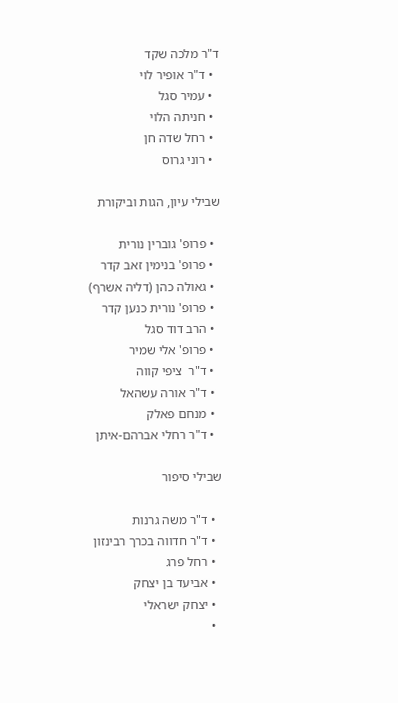ד"ר מלכה שקד
  • ד"ר אופיר לוי
  • עמיר סגל
  • חניתה הלוי
  • רחל שדה חן
  • רוני גרוס

שבילי עיון, הגות וביקורת

  • פרופ' גוברין נורית
  • פרופ' בנימין זאב קדר
  • גאולה כהן (דליה אשרף)
  • פרופ' נורית כנען קדר
  • הרב דוד סגל
  • פרופ' אלי שמיר
  • ד"ר  ציפי קווה
  • ד"ר אורה עשהאל
  • מנחם פאלק
  • ד"ר רחלי אברהם-איתן

שבילי סיפור

  • ד"ר משה גרנות
  • ד"ר חדווה בכרך רבינזון
  • רחל פרג
  • אביעד בן יצחק
  • יצחק ישראלי
  •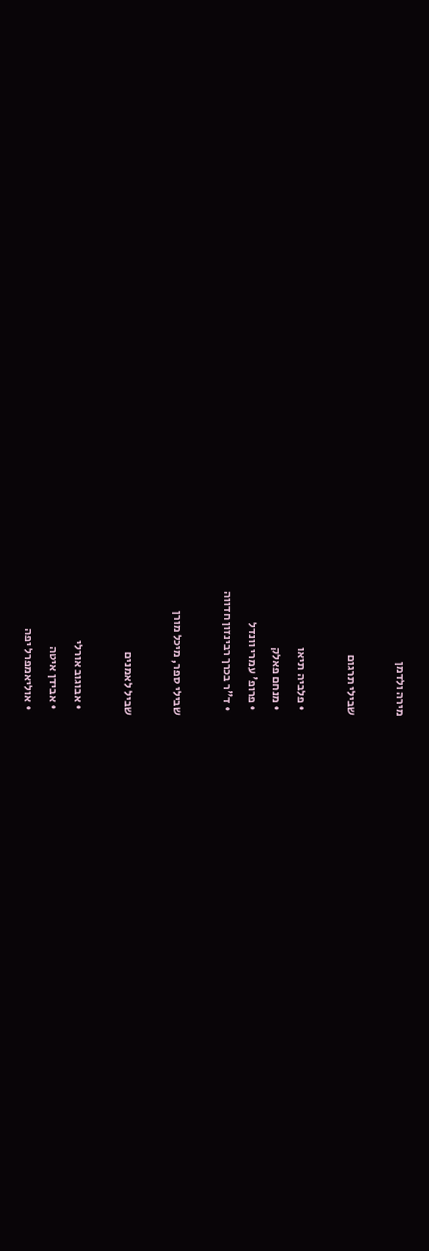מירה ולדמן

שבילי תרגום

  • פלביה תיאו
  • מנחם פאלק
  • פרופ' עמרי וונדל
  • ד"ר בכרך רבינזון חדווה

שבילי ספר, מיכל מורן

שביל לאמנים

  • אבוגוב אורלי
  • אבידן איטה
  • אוליאמפרל יפה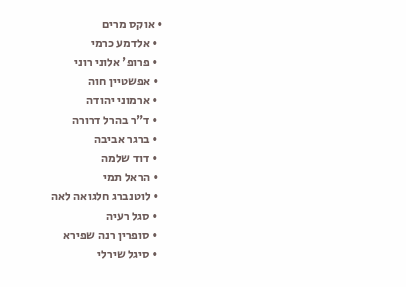• אוקס מרים
  • אלדמע כרמי
  • פרופ' אלוני רוני
  • אפשטיין חוה
  • ארמוני יהודה
  • ד"ר בהרל דרורה
  • ברגר אביבה
  • דוד שלמה
  • הראל תמי
  • לוטנברג חלגואה לאה
  • סגל רעיה
  • סופרין רנה שפירא
  • סיגל שירלי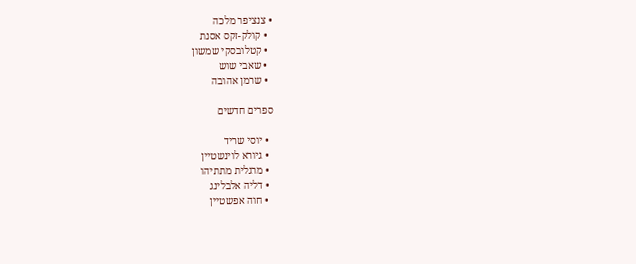• צנציפר מלכה
  • קולק-זקס אסנת
  • קטלובסקי שמשון
  • שאבי שוש
  • שרמן אהובה

ספרים חדשים

  • יוסי שריד
  • גיורא לוינשטיין
  • מרגלית מתתיהו
  • דליה אלבלינג
  • חוה אפשטיין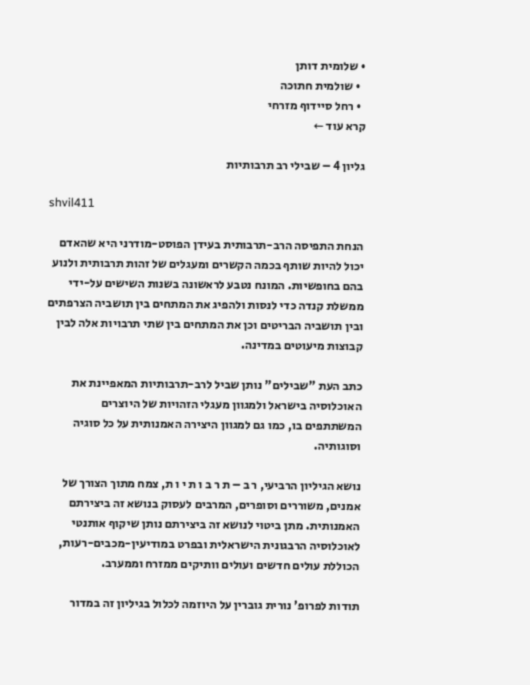• שלומית דותן
  • שולמית חתוכה
  • רחל סיידוף מזרחי
קרא עוד ←

גליון 4 – שבילי רב תרבותיות

shvil411

הנחת התפיסה הרב-תרבותית בעידן הפוסט-מודרני היא שהאדם יכול להיות שותף בכמה הקשרים ומעגלים של זהות תרבותית ולנוע בהם בחופשיות. המונח נטבע לראשונה בשנות השישים על-ידי ממשלת קנדה כדי לנסות ולהפיג את המתחים בין תושביה הצרפתים ובין תושביה הבריטים וכן את המתחים בין שתי תרבויות אלה לבין קבוצות מיעוטים במדינה.

כתב העת "שבילים" נותן שביל לרב-תרבותיות המאפיינת את האוכלוסיה בישראל ולמגוון מעגלי הזהויות של היוצרים המשתתפים בו, כמו גם למגוון היצירה האמנותית על כל סוגיה וסוגותיה.

נושא הגיליון הרביעי, ר ב – ת ר ב ו ת י ו ת, צמח מתוך הצורך של אמנים, משוררים וסופרים, המרבים לעסוק בנושא זה ביצירתם האמנותית. מתן ביטוי לנושא זה ביצירתם נותן שיקוף אותנטי לאוכלוסיה הרבגונית הישראלית ובפרט במודיעין-מכבים-רעות, הכוללת עולים חדשים ועולים וותיקים ממזרח וממערב.

תודות לפרופ' נורית גוברין על היוזמה לכלול בגיליון זה במדור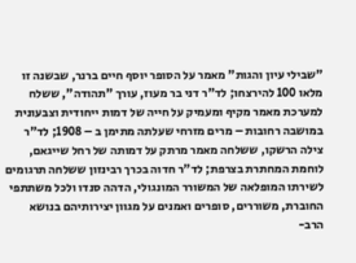"שבילי עיון והגות" מאמר על הסופר יוסף חיים ברנר, שבשנה זו מלאו 100 להירצחו; לד"ר דני בר מעוז, עורך "תהודה", ששלח למערכת מאמר מקיף ומעמיק על חייה של דמות ייחודית וצבעונית במושבה רחובות – מרים מזרחי שעלתה מתימן ב – 1908; לד"ר צילה הרשקו, ששלחה מאמר מרתק על דמותה של רחל שייגאם, לוחמת המחתרת בצרפת; לד"ר חדוה בכרך רבינזון ששלחה תרגומים לשירתו המופלאה של המשורר המונגולי, הדהה סנדו ולכל משתתפי החוברת, משוררים, סופרים ואמנים על מגוון יצירותיהם בנושא הרב-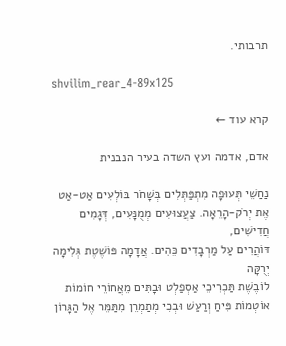תרבותי.

shvilim_rear_4-89x125

קרא עוד ←

אדם, אדמה ועץ השדה בעיר הנבנית

נַחַשֵׁי תְּעוּפָה מִתְפַּתְּלִים בְּשָׁחֹר בּוֹלְעִים אַט-אַט
אֶת יְרֹק-הָרֵאָה. צַעֲצוּעִים מְמֻנָּעִים, דְּגָמִים חֲדִישִׁים,
דּוֹהֲרִים עַל מַרְבָדִים כֵּהִים. אֲדָמָה פּוֹשֶׁטֶת גְּלִימָה יְרֻקָּה
לוֹבֶשֶׁת תַּכְרִיכֵי אַסְפַלְט וּבָתִּים מֵאֲחוֹרֵי חוֹמוֹת
אוֹטְמוֹת פִּיחַ וְרַעַשׁ וּבְכִי מְתַמְרֵן מִתַּמֵּר אֶל הַגָּרוֹן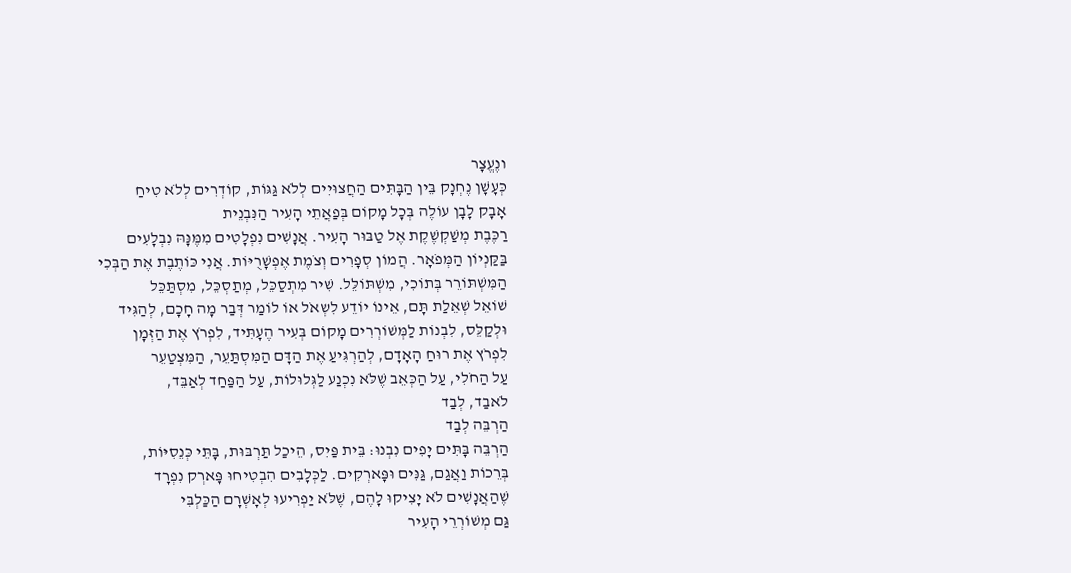ונֶעֱצָר
כְּעָשָׁן נֶחְנָק בֵּין הַבָּתִּים הַחֲצוּיִים לְלֹא גַּגּוֹת, קוֹדְרִים לְלֹא טִיחַ
אָבָק לָבָן עוֹלֶה בְּכָל מָקוֹם בְּפַאֲתֵי הָעִיר הַנִּבְנֵית
רַכֶּבֶת מְשַׁקְשֶׁקֶת אֶל טַבּוּר הָעִיר. אֲנָשִׁים נִפְלָטִים מִמֶּנָּהּ נִבְלָעִים
בַּקַּנְיוֹן הַמְּפֹאָר. הֲמוֹן סְפָרִים וְצֹמֶת אֶפְשָׁרֻיּוֹת. אֲנִי כּוֹתֶבֶת אֶת הַבְּכִי
הַמִּשְׁתּוֹרֵר בְּתוֹכִי, מִשְׁתּוֹלֵּל. שִׁיר מִתְסַכֵּל, מְתַסְכֵּל, מִסְתַּכֵּל
שׁוֹאֵל שְׁאֵלַת תָּם, אֵינוֹ יוֹדֵע לִשְאֹל אוֹ לוֹמַר דְּבַר מָה חָכָם, לְהַגִּיד
וּלְקַלֵּס, לִבְנוֹת לַמְּשׁוֹרְרִים מָקוֹם בְּעִיר הֶעָתִּיד, לִפְרֹץ אֶת הַזְּמָן
לִפְרֹץ אֶת רוּחַ הָאָדָם, לְהַרְגִּיעַ אֶת הַדָּם הַמִּסְתַּעֵר, הַמִּצְטַעֵר
עַל הַחֹלִי, עַל הַכְּאֵב שֶׁלֹּא נִכְנַע לַגְּלוּלוֹת, עַל הַפַּחַד לְאַבֵּד,
לֹאבַד, לְבַד
הַרְבֵּה לְבַד
הַרְבֵּה בָּתִּים יָפִים נִבְנוּ: בֵּית פַּיִס, הֵיכַל תַּרְבּוּת, בָּתֵּי כְּנֵסִיּוֹת,
בְּרֵכוֹת וַאֲגַם, גַּנִּים וּפָּארְקִים. לַכְּלָבִים הִבְטִיחוּ פָּארְק נִפְרָד
שֶׁהַאֲנָשִׁים לֹא יָצִיקוּ לָהֶם, שֶׁלֹּא יַפְרִיעוּ לְאָשְׁרָם הַכַּלְבִּי
גַּם מְשׁוֹרְרֵי הָעִיר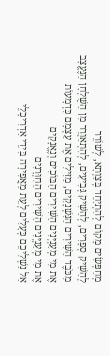מְחַפְּשִׂים מָקוֹם לְהִתְיַחֵד בְּצַוְתָא, לְשׁוֹרֵר
לְהַשִּׁיק סְפָרִים, לְהַשִּׁיק גְּבִיעִים, לְהִתְאַוְרֵר מִן הַשֻּׁלְחָן הַנֶּעֱצָב
מִכֹּבֶד הַשִּׁירִים הַנִּשְׁנָקִים, מַזִּילִים אֶת עַצְמָם כִּדְמָעוֹת
אֶת מִי מְעַנְיְּנִים הַשִּׁירִים הַבּוֹכִים וְנֶאֱנָקִים
אֶת מִי מְעַנְיְּנִים הַשִּׁירִים הַחִוְּרָנִים
אַל נַשְׁלִיכֵם כְּעָלִים לְעֵת מַאֲפִירָה בִּידֵי אַדְרִיכָלֵי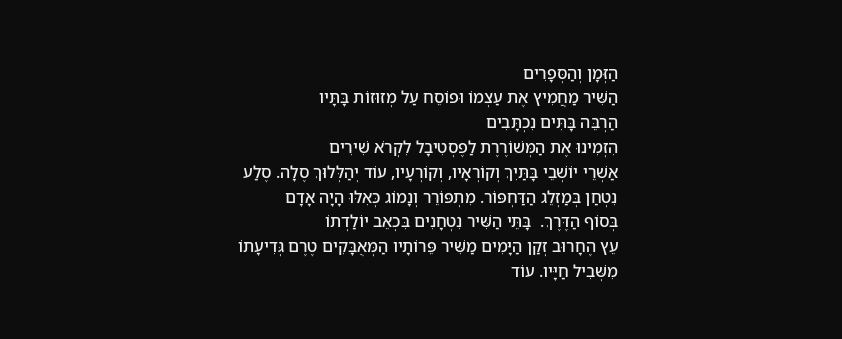הַזְּמָן וְהַסְּפָרִים
הַשִּׁיר מַחֲמִיץ אֶת עַצְמוֹ וּפוֹסֵח עַל מְזוּזוֹת בָּתָּיו
הַרְבֵּה בָּתִּים נִכְתָּבִים
הִזְמִינוּ אֶת הַמְּשׁוֹרֶרֶת לַפֶסְטִיבָל לִקְרֹא שִׁירִים
אַשְׁרֵי יוֹשְׁבֵי בָּתַּיִךְ וְקוֹרְאָיו, וְקוֹרְעָיו, עוֹד יְהַלְּלוּךְ סֶלָה. סֶלַע
נִטְחַן בְּמַזְלֵג הַדַּחְפּוֹר. מִתְפּוֹרֵר וְנָמוֹג כְּאִלּוּ הָיָה אָדָם
בְּסוֹף הַדֶּרֶךְ.  בָּתֵּי הַשִּׁיר נִטְחָנִים בִּכְאֵב יוֹלַדְתוֹ
עֵץ הֶחָרוּב זְקַן הַיָּמִים מַשִּׁיר פֵּרוֹתָיו הַמְּאֻבָּקִים טֶרֶם גְּדִיעָתוֹ
מִשְּׁבִיל חַיָּיו. עוֹד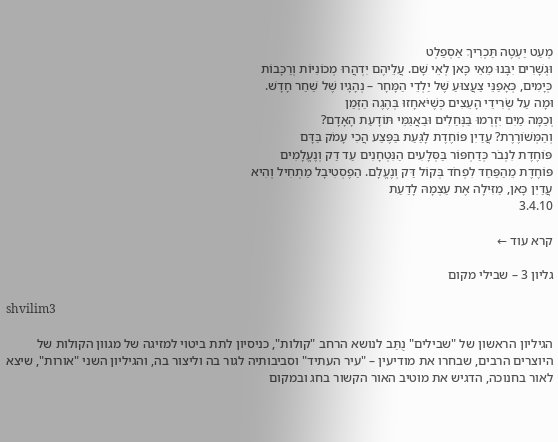מְעַט יַעְטֶה תַּכְרִיךְ אַסְפַלְט
וּגְשָׁרִים יִבָּנוּ מֵאֵי כָּאן לְאֵי שָׁם. עֲלֵיהֶם יִדְהֲרוּ מְכוֹנִיּוֹת וְרַכָּבוֹת
כְּיָמִים, כְּאָפַנֵּי צַעֲצוּעַ שֶׁל יַלְדֵי הַמָּחָר – נְהָגָיו שֶׁל שַׁחַר חָדָשׁ.
וּמָה עַל שְׂרִידֵי הָעֵצִים כְּשֶׁיֹּאחָזוּ בְּהֶגֶה הַזְּמַן
וְכַמָּה מַיִם יִזְרְמוּ בַּנְּחַלִים וּבַאֲגַמֵּי תּוֹדָעַת הָאָדָם?
וְהַמְּשׁוֹרֶרֶת? עֲדַיִן פּוֹחֶדֶת לָגַּעַת בַּפֶּצַע הֲכִי עָמֹק בַּדָּם
פּוֹחֶדֶת לִנְבֹר כְּדַחְפּוֹר בַּסְּלָעִים הַנִּטְחָנִים עַד דַק וְנֶעֱלָמִים
פּוֹחֶדֶת מֵהַפַּחַד לִפְחֹד בְּקוֹל דַּק וְנֶעֱלָם. הַפֶסְטִיבָל מַתְחִיל וְהִיא
עֲדַיִן כָּאן, מַזִּילָה אֶת עַצְמָהּ לָדַעַת
3.4.10

קרא עוד ←

גליון 3 – שבילי מקום

shvilim3

הגיליון הראשון של "שבילים" נֻתַּב לנושא הרחב "קולות", כניסיון לתת ביטוי למזיגה של מגוון הקולות של היוצרים הרבים, שבחרו את מודיעין – "עיר העתיד" וסביבותיה לגור בה וליצור בה, והגיליון השני "אורות", שיצא לאור בחנוכה, הדגיש את מוטיב האור הקשור בחג ובמקום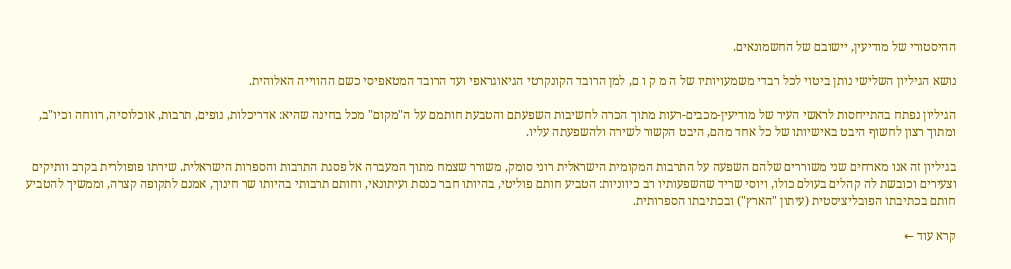ההיסטורי של מודיעין, יישובם של החשמונאים.

נושא הגיליון השלישי נותן ביטוי לכל רבדי משמעויותיו של ה מ ק ו ם, למן הרובד הקונקרטי הגיאוגראפי ועד הרובד המטאפיסי כשם ההווייה האלוהית.

הגיליון נפתח בהתייחסות לראשי העיר של מודיעין-מכבים-רעות מתוך הכרה לחשיבות השפעתם והטבעת חותמם על ה"מקום" מכל בחינה שהיא: אדריכלות, נופים, תרבות, אוכלוסיה, רווחה וכיו"ב, ומתוך רצון לחשוף היבט באישיותו של כל אחד מהם, היבט הקשור לשירה ולהשפעתה עליו.

בגיליון זה אנו מארחים שני משוררים שלהם השפעה על התרבות המקומית הישראלית רוני סומק, משורר שצמח מתוך המעברה אל פסגת התרבות והספרות הישראלית. שירתו פופולרית בקרב וותיקים וצעירים וכובשת לה קהלים בעולם כולו, ויוסי שריד שהשפעותיו רב כיווניות: הטביע חותם פוליטי, בהיותו חבר כנסת ועיתונאי, וחותם תרבותי בהיותו שר חינוך, אמנם לתקופה קצרה, וממשיך להטביע חותם בכתיבתו הפובליציסטית (עיתון "הארץ") ובכתיבתו הספרותית.

קרא עוד ←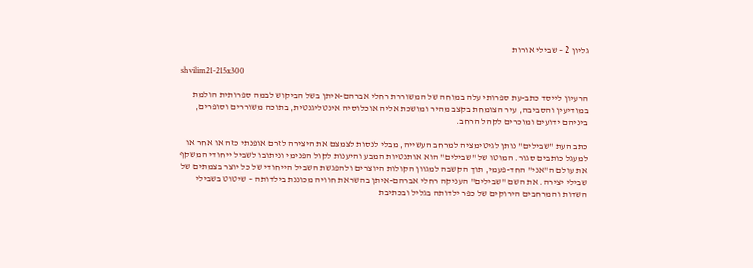גליון 2 – שבילי אורות

shvilim21-215x300

הרעיון לייסד כתב-עת ספרותי עלה במוחה של המשוררת רחלי אברהם-איתן בשל הביקוש לבמה ספרותית הולמת במודיעין והסביבה, עיר הצומחת בקצב מהיר ומושכת אליה אוכלוסיה אינטליגנטית, בתוכה משוררים וסופרים, ביניהם ידועים ומוכרים לקהל הרחב.

כתב העת "שבילים" נותן לגיטימציה למרחב העשייה, מבלי לנסות לצמצם את היצירה לזרם אופנתי כזה או אחר או למעגל כותבים סגור. המוטו של "שבילים" הוא אותנטיות המבע והיענות לקול הפנימי וניתובו לשביל ייחודי המשקף את עולם ה"אני" החד-פעמי, תוך הקשבה למגוון הקולות היוצרים ולהפגשת השביל הייחודי של כל יוצר בצמתים של שבילי יצירה. את השם "שבילים" העניקה רחלי אברהם-איתן בהשראת חוויה מכוננת בילדותה – שיטוט בשבילי השדות והמרחבים הירוקים של כפר ילדותה בגליל ובכתיבת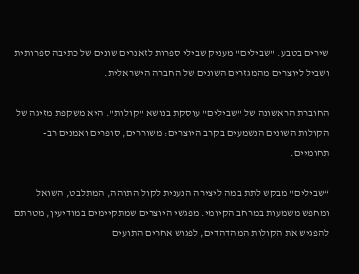שירים בטבע. "שבילים" מעניק שבילי ספרות לזאנרים שונים של כתיבה ספרותית ושביל ליוצרים מהמגזרים השונים של החברה הישראלית.

החוברת הראשונה של "שבילים" עוסקת בנושא "קולות". היא משקפת מזיגה של הקולות השונים הנשמעים בקרב היוצרים: משוררים, סופרים ואמנים רב-תחומיים.

“שבילים" מבקש לתת במה ליצירה הנענית לקול התוהה, המתלבט, השואל ומחפש משמעות במרחב הקיומי. מפגשי היוצרים שמתקיימים במודיעין, מטרתם להפגיש את הקולות המהדהדים, לפגוש אחרים התועים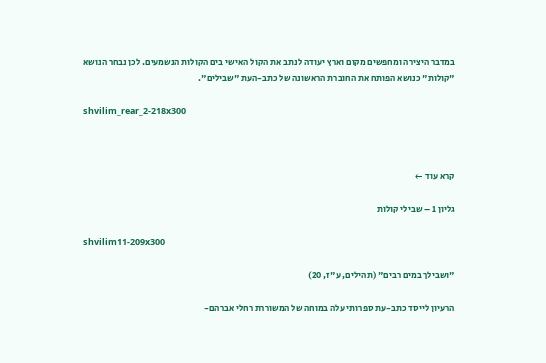במדבר היצירה ומחפשים מקום וארץ יעודה לנתב את הקול האישי בים הקולות הנשמעים. לכן נבחר הנושא "קולות" כנושא הפותח את החוברת הראשונה של כתב-העת "שבילים".

shvilim_rear_2-218x300



קרא עוד ←

גליון 1 – שבילי קולות

shvilim11-209x300

"ושבילך במים רבים" (תהילים, ע"ז, 20)

הרעיון לייסד כתב-עת ספרותי עלה במוחה של המשוררת רחלי אברהם-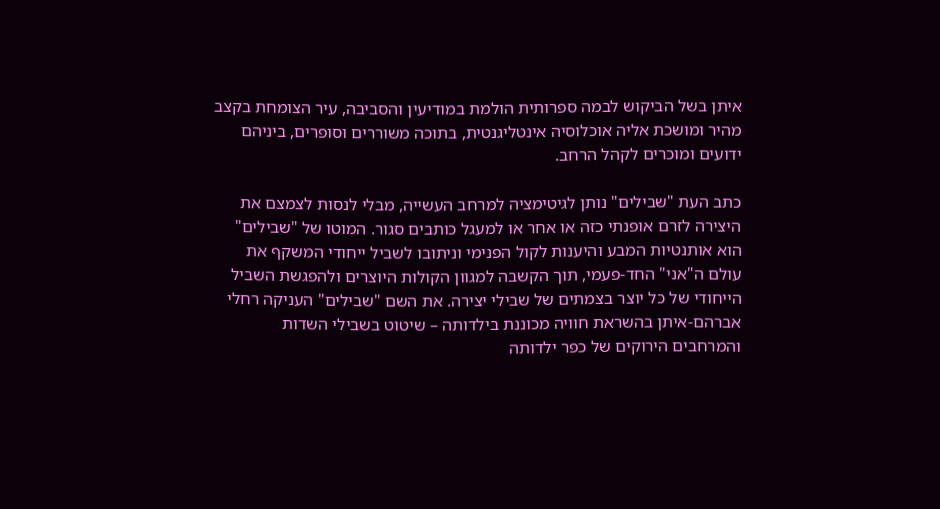איתן בשל הביקוש לבמה ספרותית הולמת במודיעין והסביבה, עיר הצומחת בקצב מהיר ומושכת אליה אוכלוסיה אינטליגנטית, בתוכה משוררים וסופרים, ביניהם ידועים ומוכרים לקהל הרחב.

כתב העת "שבילים" נותן לגיטימציה למרחב העשייה, מבלי לנסות לצמצם את היצירה לזרם אופנתי כזה או אחר או למעגל כותבים סגור. המוטו של "שבילים" הוא אותנטיות המבע והיענות לקול הפנימי וניתובו לשביל ייחודי המשקף את עולם ה"אני" החד-פעמי, תוך הקשבה למגוון הקולות היוצרים ולהפגשת השביל הייחודי של כל יוצר בצמתים של שבילי יצירה. את השם "שבילים" העניקה רחלי אברהם-איתן בהשראת חוויה מכוננת בילדותה – שיטוט בשבילי השדות והמרחבים הירוקים של כפר ילדותה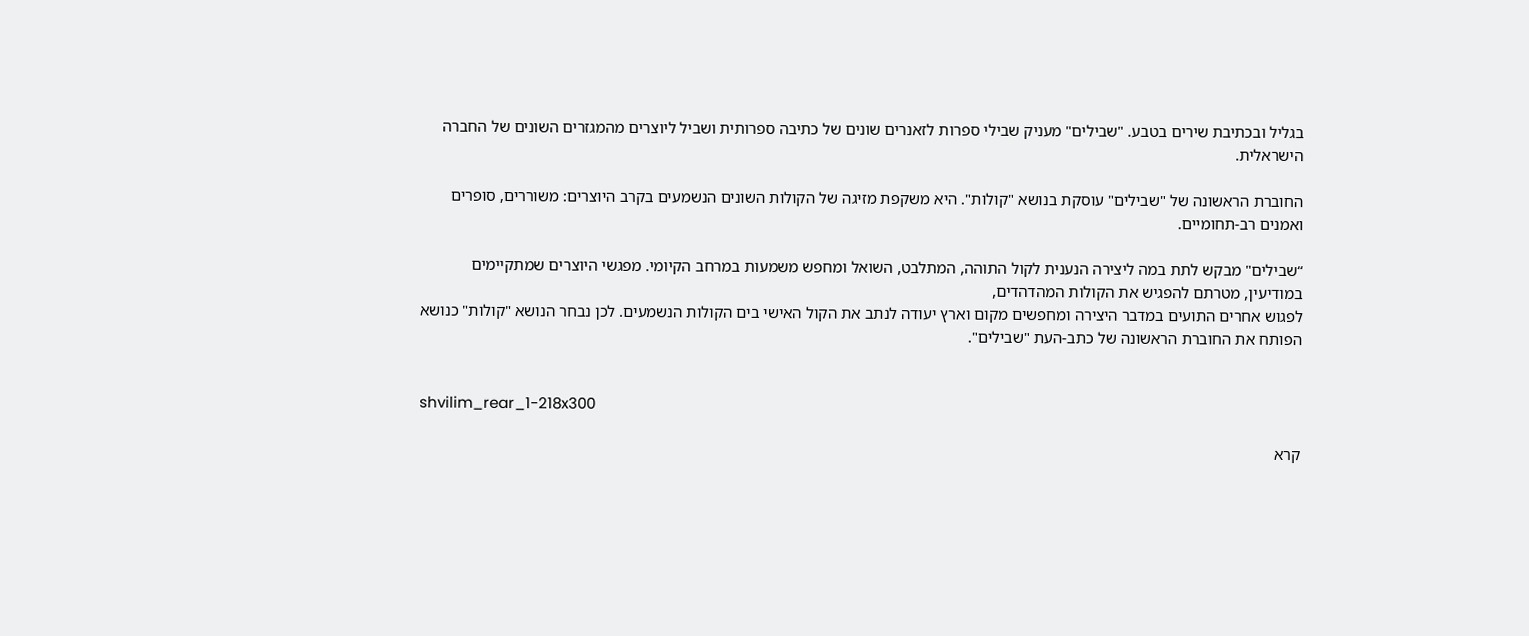בגליל ובכתיבת שירים בטבע. "שבילים" מעניק שבילי ספרות לזאנרים שונים של כתיבה ספרותית ושביל ליוצרים מהמגזרים השונים של החברה הישראלית.

החוברת הראשונה של "שבילים" עוסקת בנושא "קולות". היא משקפת מזיגה של הקולות השונים הנשמעים בקרב היוצרים: משוררים, סופרים ואמנים רב-תחומיים.

“שבילים" מבקש לתת במה ליצירה הנענית לקול התוהה, המתלבט, השואל ומחפש משמעות במרחב הקיומי. מפגשי היוצרים שמתקיימים במודיעין, מטרתם להפגיש את הקולות המהדהדים,
לפגוש אחרים התועים במדבר היצירה ומחפשים מקום וארץ יעודה לנתב את הקול האישי בים הקולות הנשמעים. לכן נבחר הנושא "קולות" כנושא הפותח את החוברת הראשונה של כתב-העת "שבילים".


shvilim_rear_1-218x300

קרא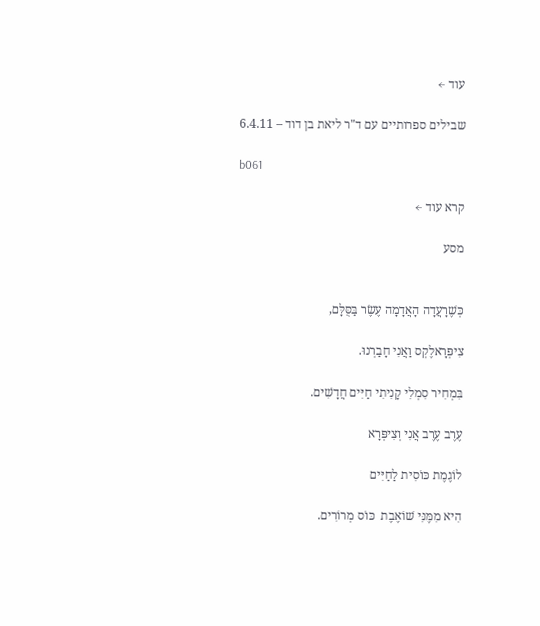עוד ←

שבילים ספרותיים עם ד"ר ליאת בן דוד – 6.4.11

b061

קרא עוד ←

מסע


כְּשֶׁרָעֲדָה הָאֲדָמָה עֶשֶׂר בַּסֻּלָּם,

צִיפְּרָאלֶקְס וַאֲנִי חָבַרְנוּ.

בִּמְחִיר סִמְלִי קָנִיתִי חַיִּים חֲדָשִׁים.

עֶרֶב עֶרֶב אֲנִי וְצִיפְּרָא

לוֹגֶמֶת כּוֹסִית לַחַיִּים

הִיא מִמֶּנִּי שׁוֹאֶבֶת  כּוֹס מְרוֹרִים.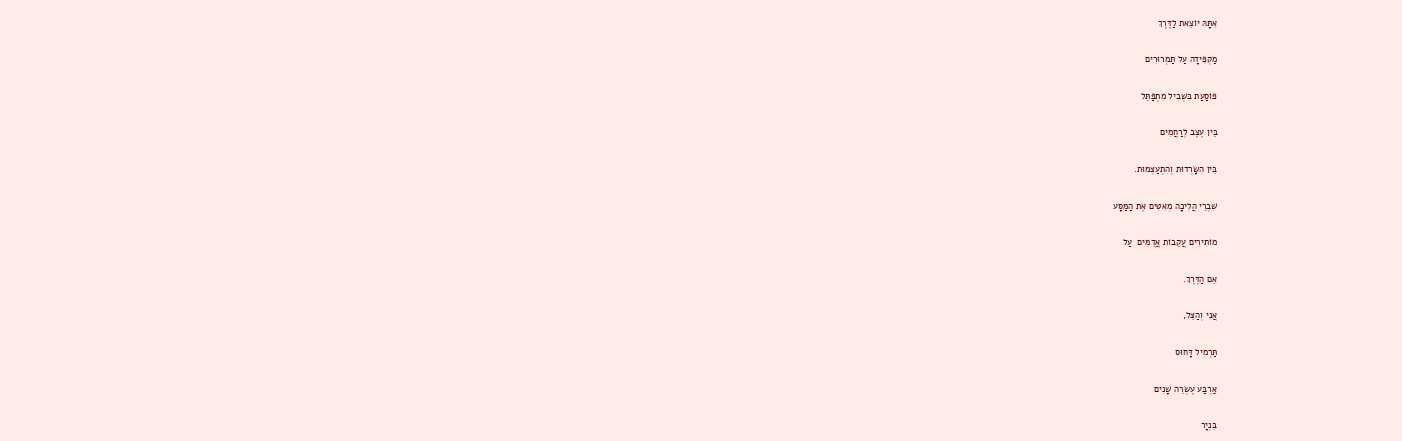אִתָּהּ יוֹצֵאת לַדֶּרֶךְ

מַקְפִּידָה עַל תַּמְרוּרִים

פּוֹסַעַת בִּשְׁבִיל מִתְפַּתֵּל

בֵּין עֶצֶב לְרַחֲמִים

בֵּין הִשָּׂרְדוּת וְהִתְעַצְּמוּת.

שִׁבְרֵי הֲלִיכָה מְאִטִּים אֶת הַמַּסָּע

מוֹתִירִים עֲקֵבוֹת אֲדֻמִּים  עַל

אֵם הַדֶּרֶךְ.

אֲנִי וְהַצֵּל,

תַּרְמִיל דָּחוּס

אַרְבַּע עֶשְׂרֵה שָׁנִים

בִּנְיָר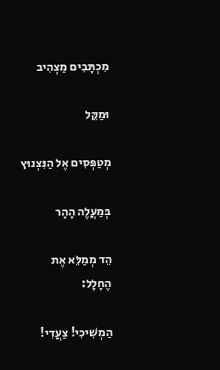מִכְתָּבִים מַצְהִיב

וּמַקֵּל

מְטַפְּסִים אֶל הַנִּצְנוּץ

בְּמַעֲלֶה הָהָר

הֵד מְמַלֵּא אֶת הֶחָלָל:

הַמְשִׁיכִי! צַעֲדִי!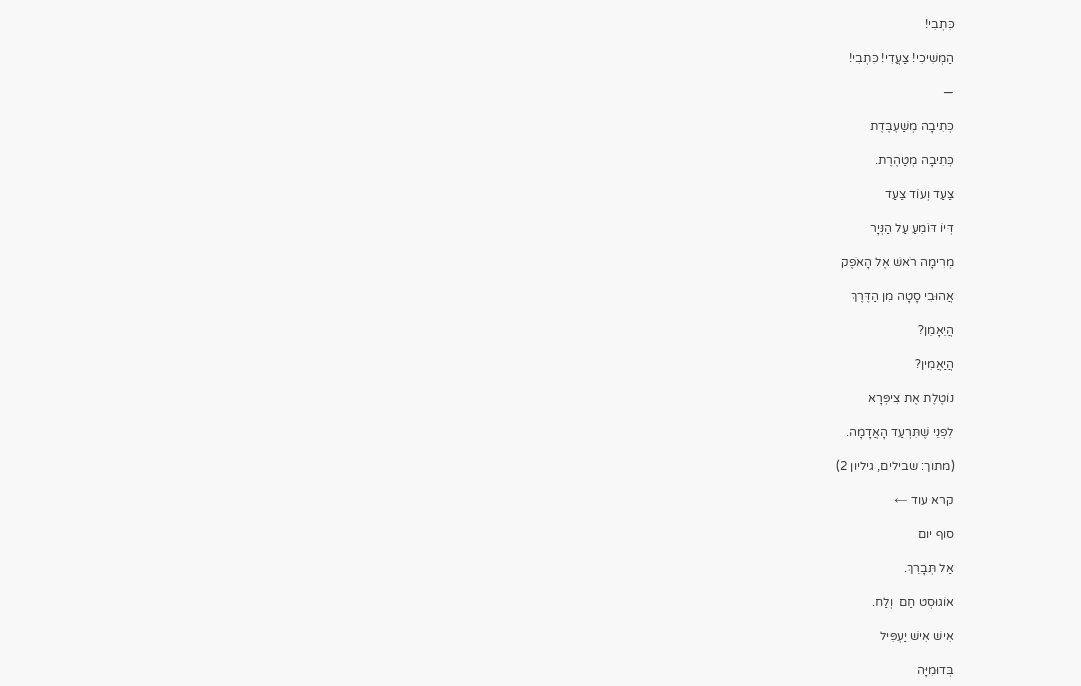כִּתְבִי!

הַמְשִׁיכִי! צַעֲדִי! כִּתְבִי!

—

כְּתִיבָה מְשַׁעְבֶּדֶת

כְּתִיבָה מְטַהֶרֶת.

צַעַד וְעוֹד צַעַד

דְּיוֹ דּוֹמֵעַ עַל הַנְּיָר

מְרִימָה רֹאשׁ אֶל הָאֹפֶק

אֲהוּבִי סָטָה מִן הַדֶּרֶךְ

הֲיֵאָמֵן?

הֲיַאֲמִין?

נוֹטֶלֶת אֶת צִיפְּרָא

לִפְנֵי שֶׁתִּרְעַד הָאֲדָמָה.

(מתוך: שבילים, גיליון 2)

קרא עוד ←

סוף יום

אַל תְּבָרֵךְ.

אוֹגוּסְט חַם  וְלַח.

אִישׁ אִישׁ יַעְפִּיל

בְּדוּמִיָּה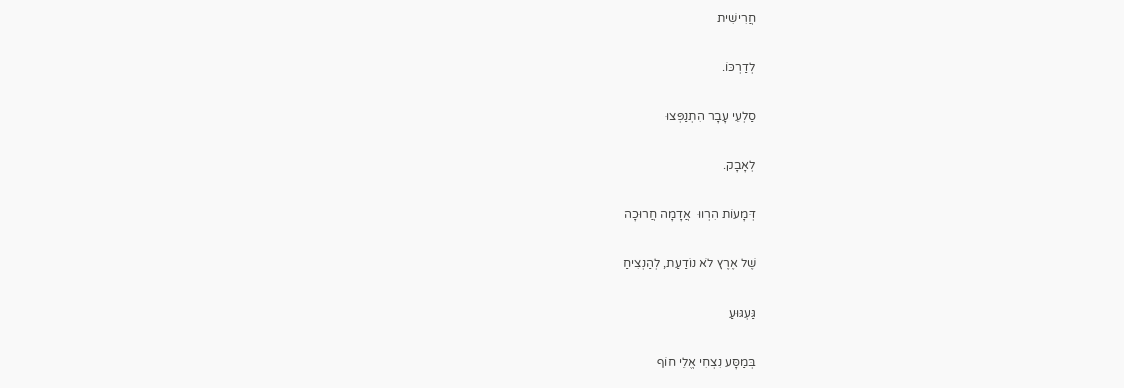חֲרִישִׁית

לְדַרְכּוֹ.

סַלְעֵי עָבָר הִתְנַפְּצוּ

לְאָבָק.

דְּמָעוֹת הִרְווּ  אֲדָמָה חֲרוּכָה

שֶׁל אֶרֶץ לֹא נוֹדַעַת, לְהַנְצִיחַ

גַּעְגּוּעַ

בְּמַסָּע נִצְחִי אֱלֵי חוֹף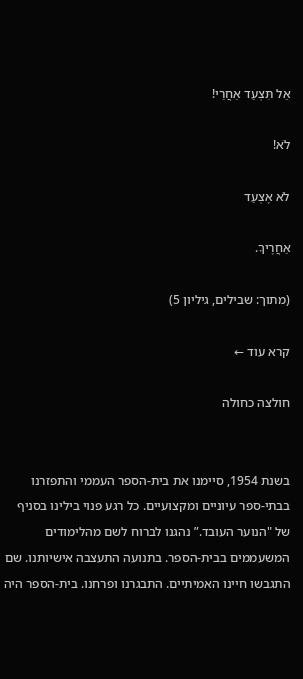אַל תִּצְעַד אַחֲרַי!

לֹא!

לֹא אֶצְעַד

אַחֲרֶיךָ.

(מתוך: שבילים, גיליון 5)

קרא עוד ←

חולצה כחולה


בשנת 1954, סיימנו את בית-הספר העממי והתפזרנו בבתי-ספר עיוניים ומקצועיים. כל רגע פנוי בילינו בסניף של "הנוער העובד.” נהגנו לברוח לשם מהלימודים המשעממים בבית-הספר. בתנועה התעצבה אישיותנו. שם התגבשו חיינו האמיתיים. התבגרנו ופרחנו. בית-הספר היה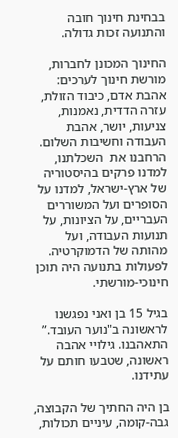בבחינת חינוך חובה והתנועה זכות גדולה.

החינוך המכונן לחברות, מורשת חינוך לערכים: אהבת אדם, כיבוד הזולת, עזרה הדדית, נאמנות, צניעות, יושר, אהבת העבודה וחשיבות השלום. הרחבנו את  השכלתנו, למדנו פרקים בהיסטוריה של ארץ-ישראל, למדנו על הסופרים ועל המשוררים העבריים, על הציונות, על תנועות העבודה, ועל מהותה של הדמוקרטיה. לפעולות בתנועה היה תוכן חינוכי-מורשתי.

בגיל 15 בן ואני נפגשנו לראשונה ב"נוער העובד.” התאהבנו. גילויי אהבה ראשונה, שטבעו חותם על עתידנו.

בן היה החתיך של הקבוצה, גבה-קומה, עיניים תכולות,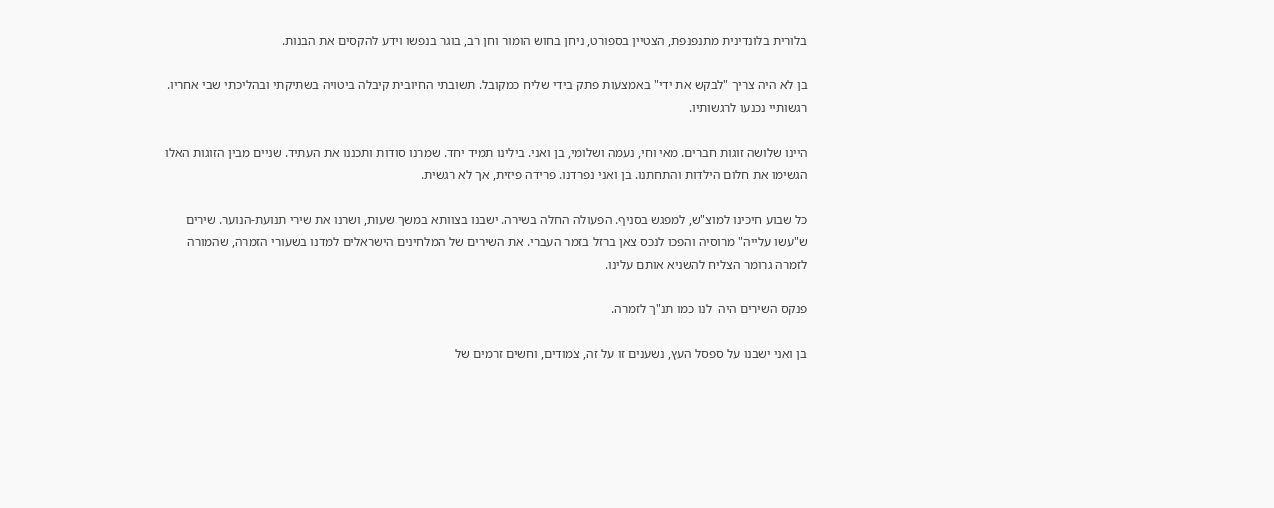בלורית בלונדינית מתנפנפת, הצטיין בספורט, ניחן בחוש הומור וחן רב, בוגר בנפשו וידע להקסים את הבנות.

בן לא היה צריך "לבקש את ידי" באמצעות פתק בידי שליח כמקובל. תשובתי החיובית קיבלה ביטויה בשתיקתי ובהליכתי שבי אחריו. רגשותיי נכנעו לרגשותיו.

היינו שלושה זוגות חברים. מאי וחי, נעמה ושלומי, בן ואני. בילינו תמיד יחד. שמרנו סודות ותכננו את העתיד. שניים מבין הזוגות האלו הגשימו את חלום הילדות והתחתנו. בן ואני נפרדנו. פרידה פיזית, אך לא רגשית.

כל שבוע חיכינו למוצ"ש, למפגש בסניף. הפעולה החלה בשירה. ישבנו בצוותא במשך שעות, ושרנו את שירי תנועת-הנוער. שירים ש"עשו עלייה" מרוסיה והפכו לנכס צאן ברזל בזמר העברי. את השירים של המלחינים הישראלים למדנו בשעורי הזמרה, שהמורה לזמרה גרומר הצליח להשניא אותם עלינו.

פנקס השירים היה  לנו כמו תנ"ך לזמרה.

בן ואני ישבנו על ספסל העץ, נשענים זו על זה, צמודים, וחשים זרמים של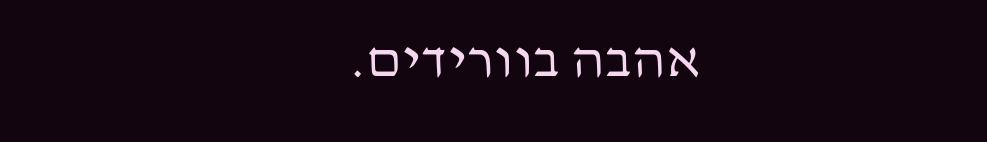אהבה בוורידים.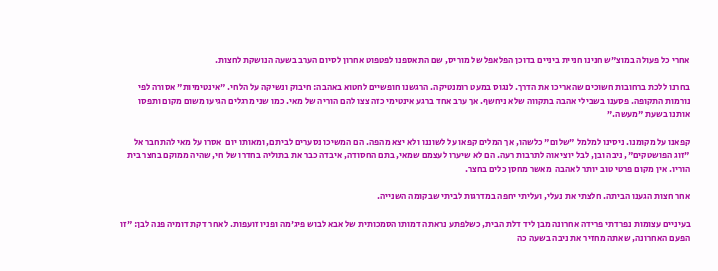אחרי כל פעולה במוצ"ש חנינו חניית ביניים בדוכן הפלאפל של מוריס, שם התאספנו לפטפוט אחרון לסיום הערב בשעה הנושקת לחצות.

בחרנו ללכת ברחובות חשוכים שהאריכו את הדרך. לנגוס במעט רומנטיקה. הרגשנו חופשיים לחטוא באהבה: חיבוק ונשיקה על הלחי. "אינטימיות" אסורה לפי נורמות התקופה. פסענו בשבילי אהבה בתקווה שלא ניחשף. אך ערב אחד ברגע אינטימי כזה צצו להם הוריה של מאי. כמו שני מרגלים הגיעו משום מקום ותפסו אותנו בשעת "מעשה.”

קפאנו על מקומנו. ניסינו למלמל "שלום" כלשהו, אך המלים קפאו על לשוננו ולא יצא מהפה. הם המשיכו נסערים לביתם, ומאותו יום  אסרו על מאי להתחבר אל "זוג הפושטקים", ניבה ובן, לבל יוציאוה לתרבות רעה. הם לא שיערו לעצמם שמאי, בתם החסודה, איבדה כבר את בתוליה בחדרו של חי, שהיה ממוקם בחצר בית הוריו. אין מקום פרטי טוב יותר לאהבה  מאשר מחסן כלים בחצר.

אחר חצות הגענו הביתה. חלצתי את נעלי, ועליתי יחפה במדרגות לביתי שבקומה השנייה.

בעיניים עצומות נפרדתי פרידה אחרונה מבן ליד דלת הבית, כשלפתע נראתה דמותו הסמכותית של אבא לבוש פיג'מה ופניו זועפות. לאחר דקת דומיה פנה לבן: "זו הפעם האחרונה, שאתה מחזיר את ניבה בשעה כה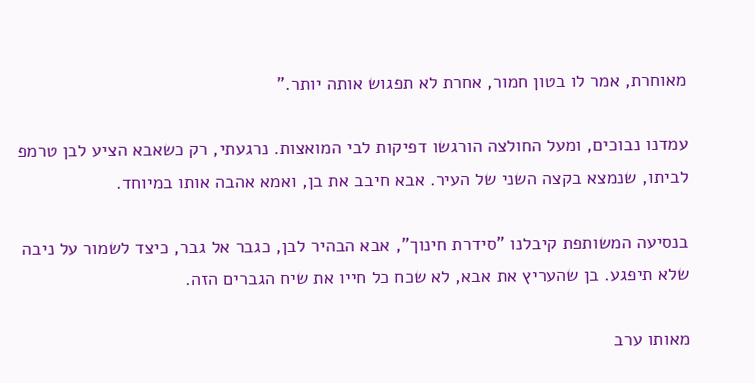מאוחרת, אמר לו בטון חמור, אחרת לא תפגוש אותה יותר.”

עמדנו נבוכים, ומעל החולצה הורגשו דפיקות לבי המואצות. נרגעתי, רק כשאבא הציע לבן טרמפ לביתו, שנמצא בקצה השני של העיר. אבא חיבב את בן, ואמא אהבה אותו במיוחד.

בנסיעה המשותפת קיבלנו "סידרת חינוך", אבא הבהיר לבן, כגבר אל גבר, כיצד לשמור על ניבה שלא תיפגע. בן שהעריץ את אבא, לא שכח כל חייו את שיח הגברים הזה.

מאותו ערב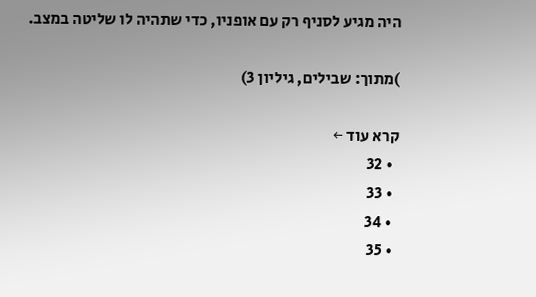היה מגיע לסניף רק עם אופניו, כדי שתהיה לו שליטה במצב.

)מתוך: שבילים, גיליון 3)

קרא עוד ←
  • 32
  • 33
  • 34
  • 35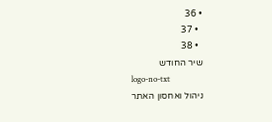• 36
  • 37
  • 38
שיר החודש
logo-no-txt
ניהול ואחסון האתר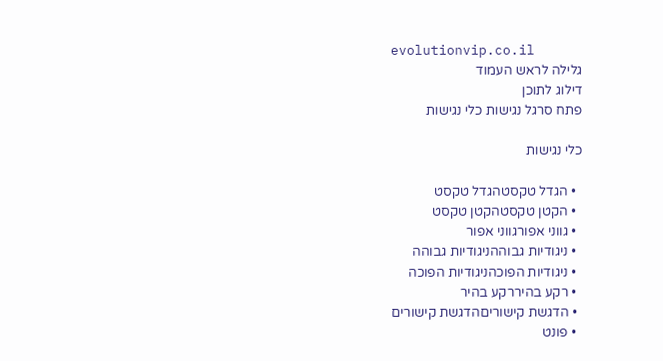evolutionvip.co.il
גלילה לראש העמוד
דילוג לתוכן
פתח סרגל נגישות כלי נגישות

כלי נגישות

  • הגדל טקסטהגדל טקסט
  • הקטן טקסטהקטן טקסט
  • גווני אפורגווני אפור
  • ניגודיות גבוההניגודיות גבוהה
  • ניגודיות הפוכהניגודיות הפוכה
  • רקע בהיררקע בהיר
  • הדגשת קישוריםהדגשת קישורים
  • פונט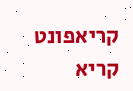קריאפונט קריא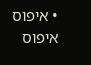• איפוס איפוס